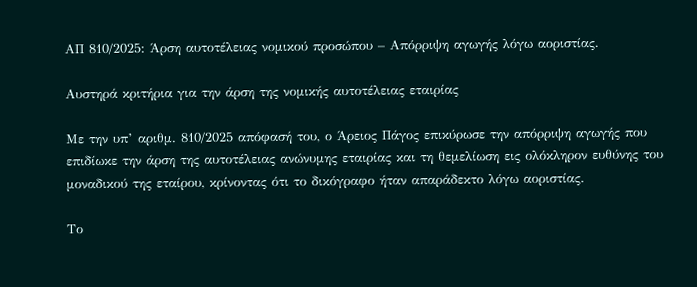ΑΠ 810/2025: Άρση αυτοτέλειας νομικού προσώπου – Απόρριψη αγωγής λόγω αοριστίας.

Αυστηρά κριτήρια για την άρση της νομικής αυτοτέλειας εταιρίας

Με την υπ’ αριθμ. 810/2025 απόφασή του, ο Άρειος Πάγος επικύρωσε την απόρριψη αγωγής που επιδίωκε την άρση της αυτοτέλειας ανώνυμης εταιρίας και τη θεμελίωση εις ολόκληρον ευθύνης του μοναδικού της εταίρου, κρίνοντας ότι το δικόγραφο ήταν απαράδεκτο λόγω αοριστίας.

Το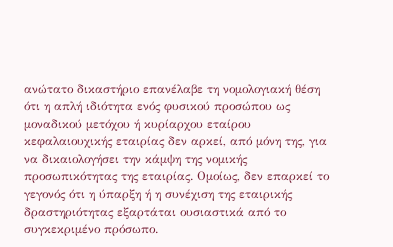ανώτατο δικαστήριο επανέλαβε τη νομολογιακή θέση ότι η απλή ιδιότητα ενός φυσικού προσώπου ως μοναδικού μετόχου ή κυρίαρχου εταίρου κεφαλαιουχικής εταιρίας δεν αρκεί, από μόνη της, για να δικαιολογήσει την κάμψη της νομικής προσωπικότητας της εταιρίας. Ομοίως, δεν επαρκεί το γεγονός ότι η ύπαρξη ή η συνέχιση της εταιρικής δραστηριότητας εξαρτάται ουσιαστικά από το συγκεκριμένο πρόσωπο.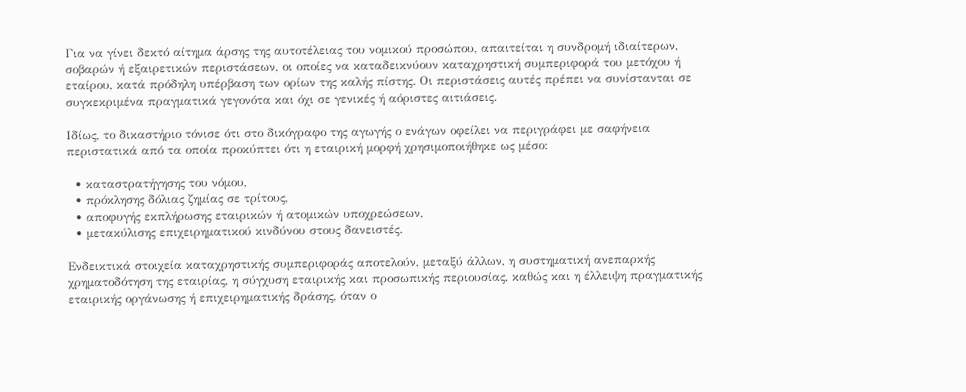Για να γίνει δεκτό αίτημα άρσης της αυτοτέλειας του νομικού προσώπου, απαιτείται η συνδρομή ιδιαίτερων, σοβαρών ή εξαιρετικών περιστάσεων, οι οποίες να καταδεικνύουν καταχρηστική συμπεριφορά του μετόχου ή εταίρου, κατά πρόδηλη υπέρβαση των ορίων της καλής πίστης. Οι περιστάσεις αυτές πρέπει να συνίστανται σε συγκεκριμένα πραγματικά γεγονότα και όχι σε γενικές ή αόριστες αιτιάσεις.

Ιδίως, το δικαστήριο τόνισε ότι στο δικόγραφο της αγωγής ο ενάγων οφείλει να περιγράφει με σαφήνεια περιστατικά από τα οποία προκύπτει ότι η εταιρική μορφή χρησιμοποιήθηκε ως μέσο:

  • καταστρατήγησης του νόμου,
  • πρόκλησης δόλιας ζημίας σε τρίτους,
  • αποφυγής εκπλήρωσης εταιρικών ή ατομικών υποχρεώσεων,
  • μετακύλισης επιχειρηματικού κινδύνου στους δανειστές.

Ενδεικτικά στοιχεία καταχρηστικής συμπεριφοράς αποτελούν, μεταξύ άλλων, η συστηματική ανεπαρκής χρηματοδότηση της εταιρίας, η σύγχυση εταιρικής και προσωπικής περιουσίας, καθώς και η έλλειψη πραγματικής εταιρικής οργάνωσης ή επιχειρηματικής δράσης, όταν ο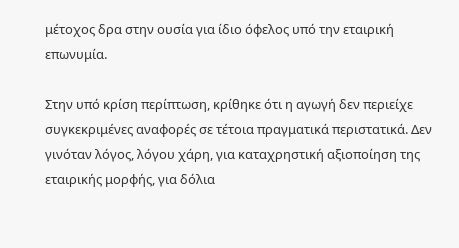μέτοχος δρα στην ουσία για ίδιο όφελος υπό την εταιρική επωνυμία.

Στην υπό κρίση περίπτωση, κρίθηκε ότι η αγωγή δεν περιείχε συγκεκριμένες αναφορές σε τέτοια πραγματικά περιστατικά. Δεν γινόταν λόγος, λόγου χάρη, για καταχρηστική αξιοποίηση της εταιρικής μορφής, για δόλια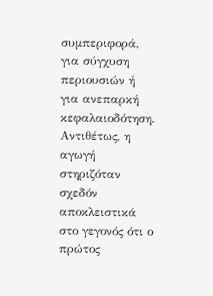συμπεριφορά, για σύγχυση περιουσιών ή για ανεπαρκή κεφαλαιοδότηση. Αντιθέτως, η αγωγή στηριζόταν σχεδόν αποκλειστικά στο γεγονός ότι ο πρώτος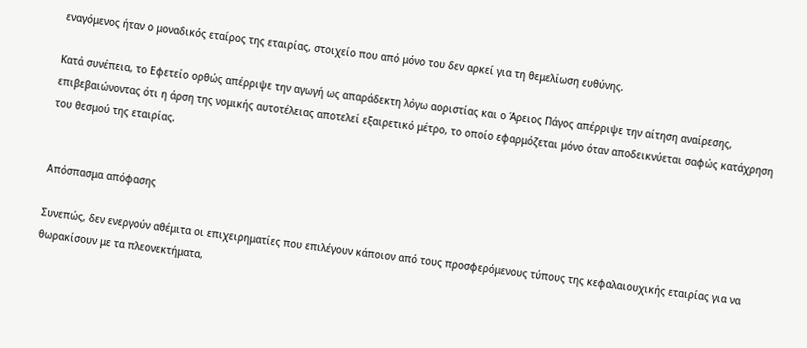εναγόμενος ήταν ο μοναδικός εταίρος της εταιρίας, στοιχείο που από μόνο του δεν αρκεί για τη θεμελίωση ευθύνης.

Κατά συνέπεια, το Εφετείο ορθώς απέρριψε την αγωγή ως απαράδεκτη λόγω αοριστίας και ο Άρειος Πάγος απέρριψε την αίτηση αναίρεσης, επιβεβαιώνοντας ότι η άρση της νομικής αυτοτέλειας αποτελεί εξαιρετικό μέτρο, το οποίο εφαρμόζεται μόνο όταν αποδεικνύεται σαφώς κατάχρηση του θεσμού της εταιρίας.


Απόσπασμα απόφασης

Συνεπώς, δεν ενεργούν αθέμιτα οι επιχειρηματίες που επιλέγουν κάποιον από τους προσφερόμενους τύπους της κεφαλαιουχικής εταιρίας για να θωρακίσουν με τα πλεονεκτήματα,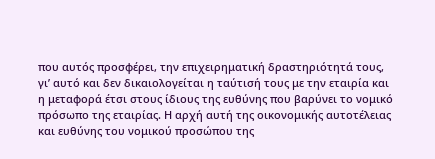που αυτός προσφέρει, την επιχειρηματική δραστηριότητά τους, γι’ αυτό και δεν δικαιολογείται η ταύτισή τους με την εταιρία και η μεταφορά έτσι στους ίδιους της ευθύνης που βαρύνει το νομικό πρόσωπο της εταιρίας. Η αρχή αυτή της οικονομικής αυτοτέλειας και ευθύνης του νομικού προσώπου της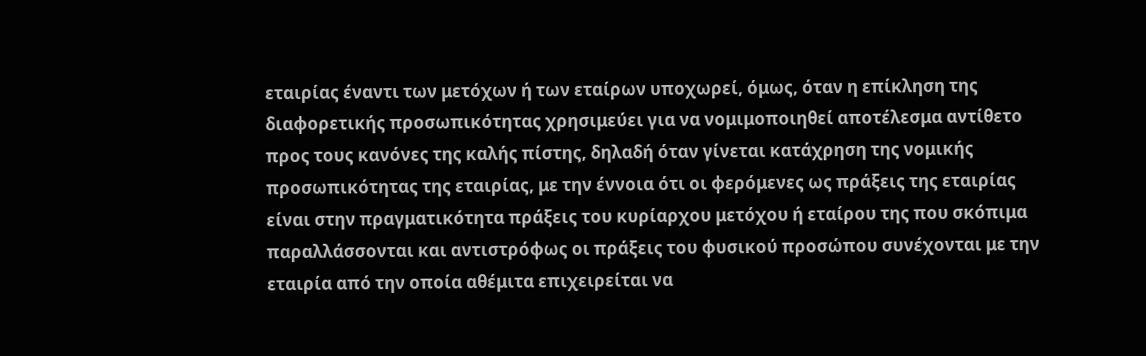εταιρίας έναντι των μετόχων ή των εταίρων υποχωρεί, όμως, όταν η επίκληση της διαφορετικής προσωπικότητας χρησιμεύει για να νομιμοποιηθεί αποτέλεσμα αντίθετο προς τους κανόνες της καλής πίστης, δηλαδή όταν γίνεται κατάχρηση της νομικής προσωπικότητας της εταιρίας, με την έννοια ότι οι φερόμενες ως πράξεις της εταιρίας είναι στην πραγματικότητα πράξεις του κυρίαρχου μετόχου ή εταίρου της που σκόπιμα παραλλάσσονται και αντιστρόφως οι πράξεις του φυσικού προσώπου συνέχονται με την εταιρία από την οποία αθέμιτα επιχειρείται να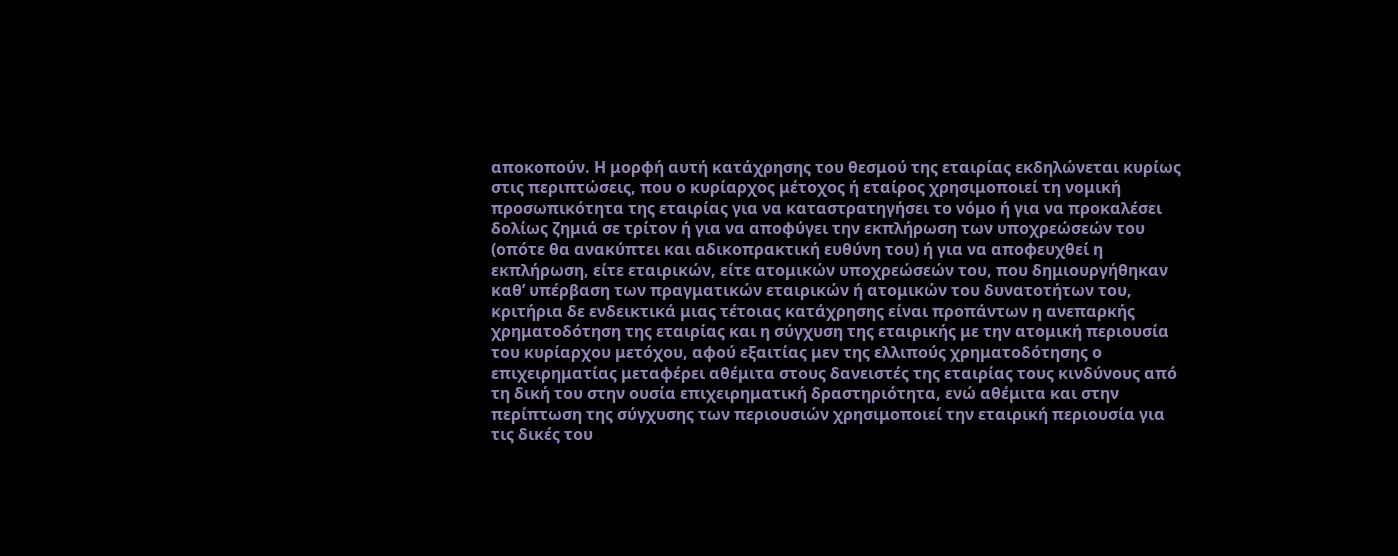αποκοπούν. Η μορφή αυτή κατάχρησης του θεσμού της εταιρίας εκδηλώνεται κυρίως στις περιπτώσεις, που ο κυρίαρχος μέτοχος ή εταίρος χρησιμοποιεί τη νομική προσωπικότητα της εταιρίας για να καταστρατηγήσει το νόμο ή για να προκαλέσει δολίως ζημιά σε τρίτον ή για να αποφύγει την εκπλήρωση των υποχρεώσεών του (οπότε θα ανακύπτει και αδικοπρακτική ευθύνη του) ή για να αποφευχθεί η εκπλήρωση, είτε εταιρικών, είτε ατομικών υποχρεώσεών του, που δημιουργήθηκαν καθ’ υπέρβαση των πραγματικών εταιρικών ή ατομικών του δυνατοτήτων του, κριτήρια δε ενδεικτικά μιας τέτοιας κατάχρησης είναι προπάντων η ανεπαρκής χρηματοδότηση της εταιρίας και η σύγχυση της εταιρικής με την ατομική περιουσία του κυρίαρχου μετόχου, αφού εξαιτίας μεν της ελλιπούς χρηματοδότησης ο επιχειρηματίας μεταφέρει αθέμιτα στους δανειστές της εταιρίας τους κινδύνους από τη δική του στην ουσία επιχειρηματική δραστηριότητα, ενώ αθέμιτα και στην περίπτωση της σύγχυσης των περιουσιών χρησιμοποιεί την εταιρική περιουσία για τις δικές του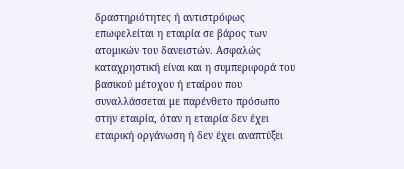δραστηριότητες ή αντιστρόφως επωφελείται η εταιρία σε βάρος των ατομικών του δανειστών. Ασφαλώς καταχρηστική είναι και η συμπεριφορά του βασικού μέτοχου ή εταίρου που συναλλάσσεται με παρένθετο πρόσωπο στην εταιρία, όταν η εταιρία δεν έχει εταιρική οργάνωση ή δεν έχει αναπτύξει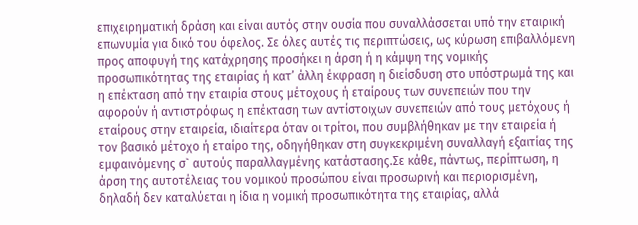επιχειρηματική δράση και είναι αυτός στην ουσία που συναλλάσσεται υπό την εταιρική επωνυμία για δικό του όφελος. Σε όλες αυτές τις περιπτώσεις, ως κύρωση επιβαλλόμενη προς αποφυγή της κατάχρησης προσήκει η άρση ή η κάμψη της νομικής προσωπικότητας της εταιρίας ή κατ’ άλλη έκφραση η διείσδυση στο υπόστρωμά της και η επέκταση από την εταιρία στους μέτοχους ή εταίρους των συνεπειών που την αφορούν ή αντιστρόφως η επέκταση των αντίστοιχων συνεπειών από τους μετόχους ή εταίρους στην εταιρεία, ιδιαίτερα όταν οι τρίτοι, που συμβλήθηκαν με την εταιρεία ή τον βασικό μέτοχο ή εταίρο της, οδηγήθηκαν στη συγκεκριμένη συναλλαγή εξαιτίας της εμφαινόμενης σ` αυτούς παραλλαγμένης κατάστασης.Σε κάθε, πάντως, περίπτωση, η άρση της αυτοτέλειας του νομικού προσώπου είναι προσωρινή και περιορισμένη, δηλαδή δεν καταλύεται η ίδια η νομική προσωπικότητα της εταιρίας, αλλά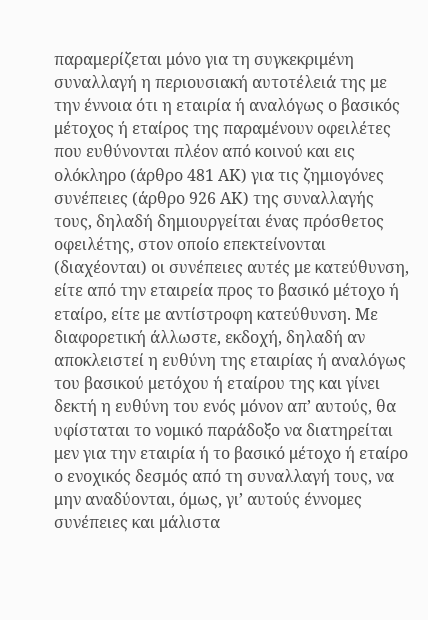παραμερίζεται μόνο για τη συγκεκριμένη συναλλαγή η περιουσιακή αυτοτέλειά της με την έννοια ότι η εταιρία ή αναλόγως ο βασικός μέτοχος ή εταίρος της παραμένουν οφειλέτες που ευθύνονται πλέον από κοινού και εις ολόκληρο (άρθρο 481 ΑΚ) για τις ζημιογόνες συνέπειες (άρθρο 926 ΑΚ) της συναλλαγής τους, δηλαδή δημιουργείται ένας πρόσθετος οφειλέτης, στον οποίο επεκτείνονται (διαχέονται) οι συνέπειες αυτές με κατεύθυνση, είτε από την εταιρεία προς το βασικό μέτοχο ή εταίρο, είτε με αντίστροφη κατεύθυνση. Με διαφορετική άλλωστε, εκδοχή, δηλαδή αν αποκλειστεί η ευθύνη της εταιρίας ή αναλόγως του βασικού μετόχου ή εταίρου της και γίνει δεκτή η ευθύνη του ενός μόνον απ’ αυτούς, θα υφίσταται το νομικό παράδοξο να διατηρείται μεν για την εταιρία ή το βασικό μέτοχο ή εταίρο ο ενοχικός δεσμός από τη συναλλαγή τους, να μην αναδύονται, όμως, γι’ αυτούς έννομες συνέπειες και μάλιστα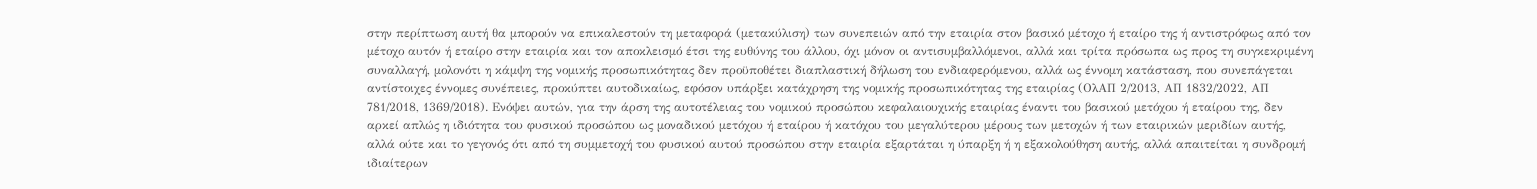στην περίπτωση αυτή θα μπορούν να επικαλεστούν τη μεταφορά (μετακύλιση) των συνεπειών από την εταιρία στον βασικό μέτοχο ή εταίρο της ή αντιστρόφως από τον μέτοχο αυτόν ή εταίρο στην εταιρία και τον αποκλεισμό έτσι της ευθύνης του άλλου, όχι μόνον οι αντισυμβαλλόμενοι, αλλά και τρίτα πρόσωπα ως προς τη συγκεκριμένη συναλλαγή, μολονότι η κάμψη της νομικής προσωπικότητας δεν προϋποθέτει διαπλαστική δήλωση του ενδιαφερόμενου, αλλά ως έννομη κατάσταση, που συνεπάγεται αντίστοιχες έννομες συνέπειες, προκύπτει αυτοδικαίως, εφόσον υπάρξει κατάχρηση της νομικής προσωπικότητας της εταιρίας (ΟλΑΠ 2/2013, ΑΠ 1832/2022, ΑΠ 781/2018, 1369/2018). Ενόψει αυτών, για την άρση της αυτοτέλειας του νομικού προσώπου κεφαλαιουχικής εταιρίας έναντι του βασικού μετόχου ή εταίρου της, δεν αρκεί απλώς η ιδιότητα του φυσικού προσώπου ως μοναδικού μετόχου ή εταίρου ή κατόχου του μεγαλύτερου μέρους των μετοχών ή των εταιρικών μεριδίων αυτής, αλλά ούτε και το γεγονός ότι από τη συμμετοχή του φυσικού αυτού προσώπου στην εταιρία εξαρτάται η ύπαρξη ή η εξακολούθηση αυτής, αλλά απαιτείται η συνδρομή ιδιαίτερων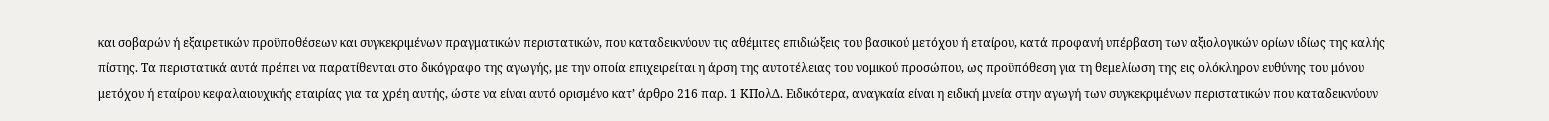και σοβαρών ή εξαιρετικών προϋποθέσεων και συγκεκριμένων πραγματικών περιστατικών, που καταδεικνύουν τις αθέμιτες επιδιώξεις του βασικού μετόχου ή εταίρου, κατά προφανή υπέρβαση των αξιολογικών ορίων ιδίως της καλής πίστης. Τα περιστατικά αυτά πρέπει να παρατίθενται στο δικόγραφο της αγωγής, με την οποία επιχειρείται η άρση της αυτοτέλειας του νομικού προσώπου, ως προϋπόθεση για τη θεμελίωση της εις ολόκληρον ευθύνης του μόνου μετόχου ή εταίρου κεφαλαιουχικής εταιρίας για τα χρέη αυτής, ώστε να είναι αυτό ορισμένο κατ’ άρθρο 216 παρ. 1 ΚΠολΔ. Ειδικότερα, αναγκαία είναι η ειδική μνεία στην αγωγή των συγκεκριμένων περιστατικών που καταδεικνύουν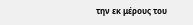την εκ μέρους του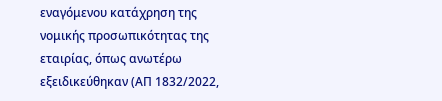εναγόμενου κατάχρηση της νομικής προσωπικότητας της εταιρίας, όπως ανωτέρω εξειδικεύθηκαν (ΑΠ 1832/2022,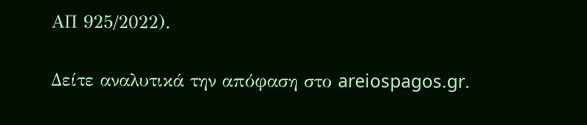ΑΠ 925/2022).

Δείτε αναλυτικά την απόφαση στο areiospagos.gr.